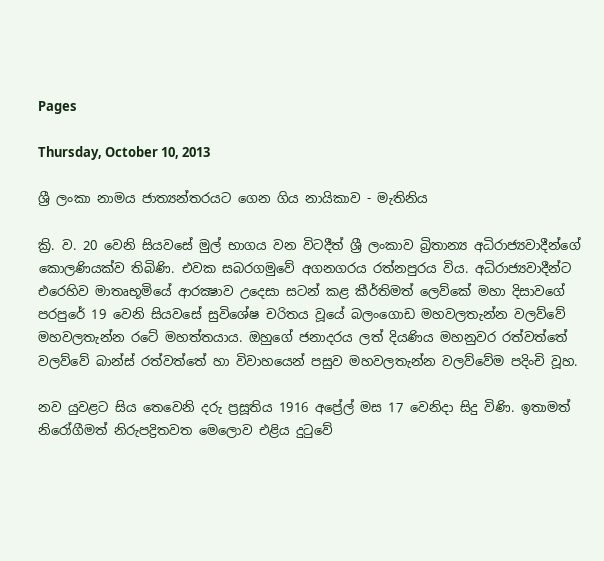Pages

Thursday, October 10, 2013

ශ්‍රී ලංකා නාමය ජාත්‍යන්තරයට ගෙන ගිය නායිකාව - මැතිනිය

ක්‍රි. ව. 20 වෙනි සියවසේ මුල් භාගය වන විටදීත් ශ්‍රී ලංකාව බ්‍රිතාන්‍ය අධිරාජ්‍යවාදීන්ගේ කොලණියක්‌ව තිබිණි. එවක සබරගමුවේ අගනගරය රත්නපුරය විය. අධිරාජ්‍යවාදීන්ට එරෙහිව මාතෘභූමියේ ආරක්‍ෂාව උදෙසා සටන් කළ කීර්තිමත් ලෙව්කේ මහා දිසාවගේ පරපුරේ 19 වෙනි සියවසේ සුවිශේෂ චරිතය වූයේ බලංගොඩ මහවලතැන්න වලව්වේ මහවලතැන්න රටේ මහත්තයාය. ඔහුගේ ජනාදරය ලත් දියණිය මහනුවර රත්වත්තේ වලව්වේ බාන්ස්‌ රත්වත්තේ හා විවාහයෙන් පසුව මහවලතැන්න වලව්වේම පදිංචි වූහ.

නව යුවළට සිය තෙවෙනි දරු ප්‍රසූතිය 1916 අප්‍රේල් මස 17 වෙනිදා සිදු විණි. ඉතාමත් නිරෝගීමත් නිරුපද්‍රිතවත මෙලොව එළිය දුටුවේ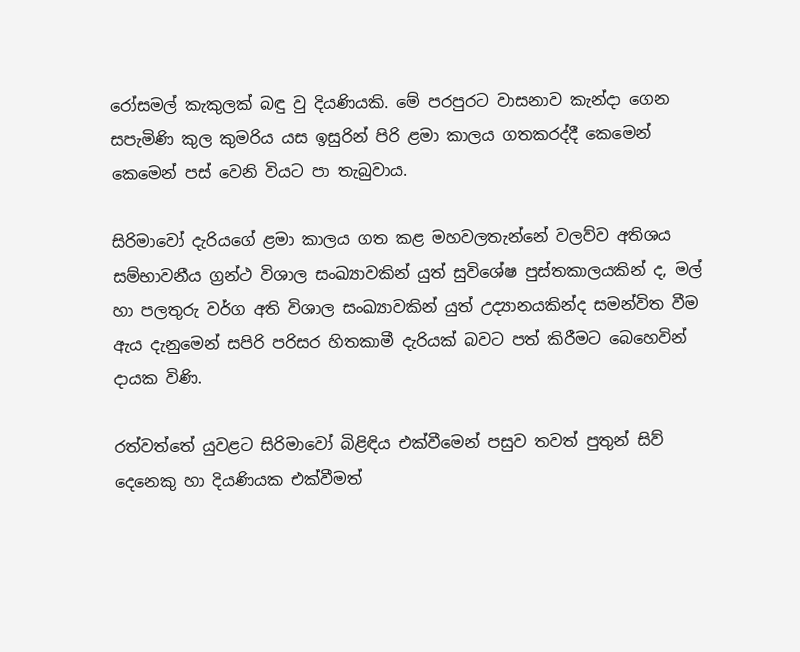රෝසමල් කැකුලක්‌ බඳු වු දියණියකි. මේ පරපුරට වාසනාව කැන්දා ගෙන සපැමිණි කුල කුමරිය යස ඉසුරින් පිරි ළමා කාලය ගතකරද්දී කෙමෙන් කෙමෙන් පස්‌ වෙනි වියට පා තැබුවාය.

සිරිමාවෝ දැරියගේ ළමා කාලය ගත කළ මහවලතැන්නේ වලව්ව අතිශය සම්භාවනීය ග්‍රන්ථ විශාල සංඛ්‍යාවකින් යුත් සුවිශේෂ පුස්‌තකාලයකින් ද, මල් හා පලතුරු වර්ග අති විශාල සංඛ්‍යාවකින් යුත් උද්‍යානයකින්ද සමන්විත වීම ඇය දැනුමෙන් සපිරි පරිසර හිතකාමී දැරියක්‌ බවට පත් කිරීමට බෙහෙවින් දායක විණි.

රත්වත්තේ යුවළට සිරිමාවෝ බිළිඳිය එක්‌වීමෙන් පසුව තවත් පුතුන් සිව් දෙනෙකු හා දියණියක එක්‌වීමත්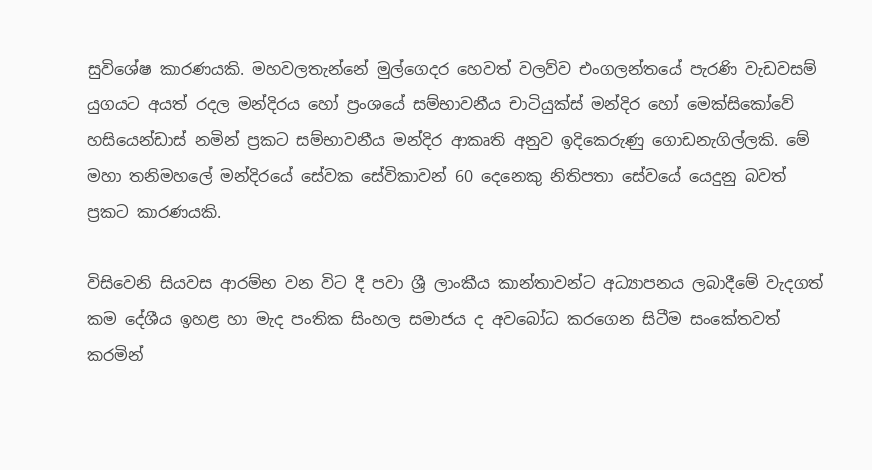සුවිශේෂ කාරණයකි. මහවලතැන්නේ මුල්ගෙදර හෙවත් වලව්ව එංගලන්තයේ පැරණි වැඩවසම් යුගයට අයත් රදල මන්දිරය හෝ ප්‍රංශයේ සම්භාවනීය චාටියුක්‌ස්‌ මන්දිර හෝ මෙක්‌සිකෝවේ හසියෙන්ඩාස්‌ නමින් ප්‍රකට සම්භාවනීය මන්දිර ආකෘති අනුව ඉදිකෙරුණු ගොඩනැගිල්ලකි. මේ මහා තනිමහලේ මන්දිරයේ සේවක සේවිකාවන් 60 දෙනෙකු නිතිපතා සේවයේ යෙදුනු බවත් ප්‍රකට කාරණයකි.

විසිවෙනි සියවස ආරම්භ වන විට දී පවා ශ්‍රී ලාංකීය කාන්තාවන්ට අධ්‍යාපනය ලබාදීමේ වැදගත් කම දේශීය ඉහළ හා මැද පංතික සිංහල සමාජය ද අවබෝධ කරගෙන සිටීම සංකේතවත් කරමින්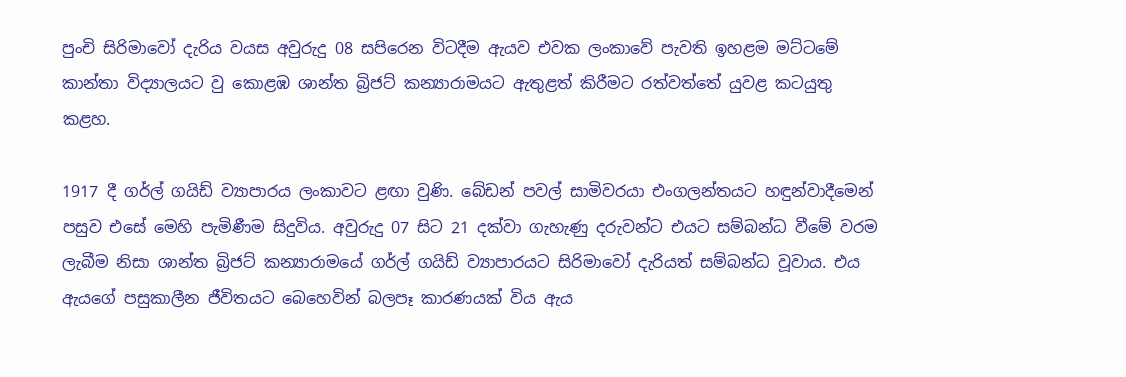පුංචි සිරිමාවෝ දැරිය වයස අවුරුදු 08 සපිරෙන විටදීම ඇයව එවක ලංකාවේ පැවති ඉහළම මට්‌ටමේ කාන්තා විද්‍යාලයට වු කොළඹ ශාන්ත බ්‍රිජට්‌ කන්‍යාරාමයට ඇතුළත් කිරීමට රත්වත්තේ යුවළ කටයුතු කළහ.

1917 දී ගර්ල් ගයිඩ් ව්‍යාපාරය ලංකාවට ළඟා වුණි. බේඩන් පවල් සාමිවරයා එංගලන්තයට හඳුන්වාදීමෙන් පසුව එසේ මෙහි පැමිණීම සිදුවිය. අවුරුදු 07 සිට 21 දක්‌වා ගැහැණු දරුවන්ට එයට සම්බන්ධ වීමේ වරම ලැබීම නිසා ශාන්ත බ්‍රිජට්‌ කන්‍යාරාමයේ ගර්ල් ගයිඩ් ව්‍යාපාරයට සිරිමාවෝ දැරියත් සම්බන්ධ වූවාය. එය ඇයගේ පසුකාලීන ජීවිතයට බෙහෙවින් බලපෑ කාරණයක්‌ විය ඇය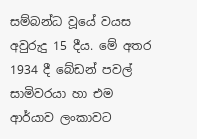සම්බන්ධ වූයේ වයස අවුරුදු 15 දීය. මේ අතර 1934 දී බේඩන් පවල් සාමිවරයා හා එම ආර්යාව ලංකාවට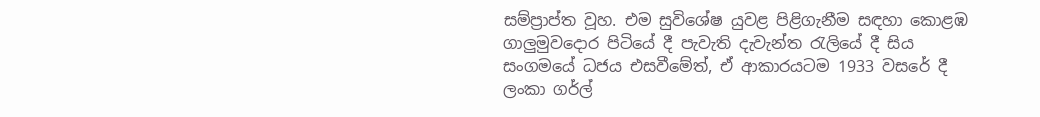සම්ප්‍රාප්ත වූහ. එම සුවිශේෂ යුවළ පිළිගැනීම සඳහා කොළඹ ගාලුමුවදොර පිටියේ දී පැවැති දැවැන්ත රැලියේ දී සිය සංගමයේ ධජය එසවීමේත්, ඒ ආකාරයටම 1933 වසරේ දී ලංකා ගර්ල්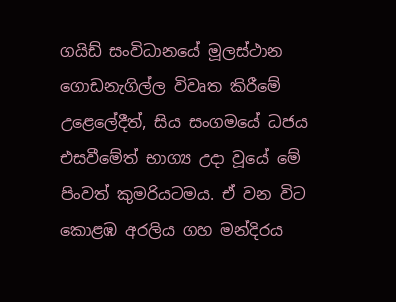ගයිඩ් සංවිධානයේ මූලස්‌ථාන ගොඩනැගිල්ල විවෘත කිරීමේ උළෙලේදීත්, සිය සංගමයේ ධජය එසවීමේත් භාග්‍ය උදා වූයේ මේ පිංවත් කුමරියටමය. ඒ වන විට කොළඹ අරලිය ගහ මන්දිරය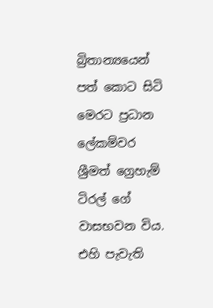බ්‍රිතාන්‍යයෙන් පත් කොට සිටි මෙරට ප්‍රධාන ලේකම්වර ශ්‍රීමත් ග්‍රෙහැම් ටිරල් ගේ වාසභවන විය. එහි පැවැති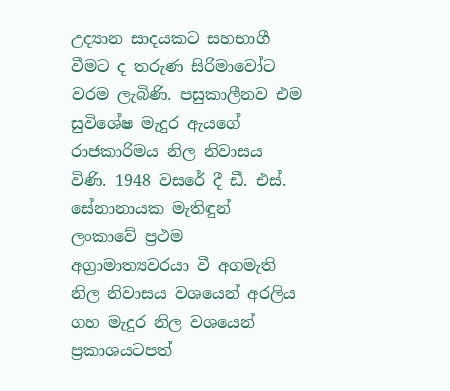උද්‍යාන සාදයකට සහභාගී වීමට ද තරුණ සිරිමාවෝට වරම ලැබිණි. පසුකාලීනව එම සුවිශේෂ මැදුර ඇයගේ රාජකාරිමය නිල නිවාසය විණි. 1948 වසරේ දී ඩී. එස්‌. සේනානායක මැතිඳුන් ලංකාවේ ප්‍රථම අග්‍රාමාත්‍යවරයා වී අගමැති නිල නිවාසය වශයෙන් අරලිය ගහ මැදුර නිල වශයෙන් ප්‍රකාශයටපත්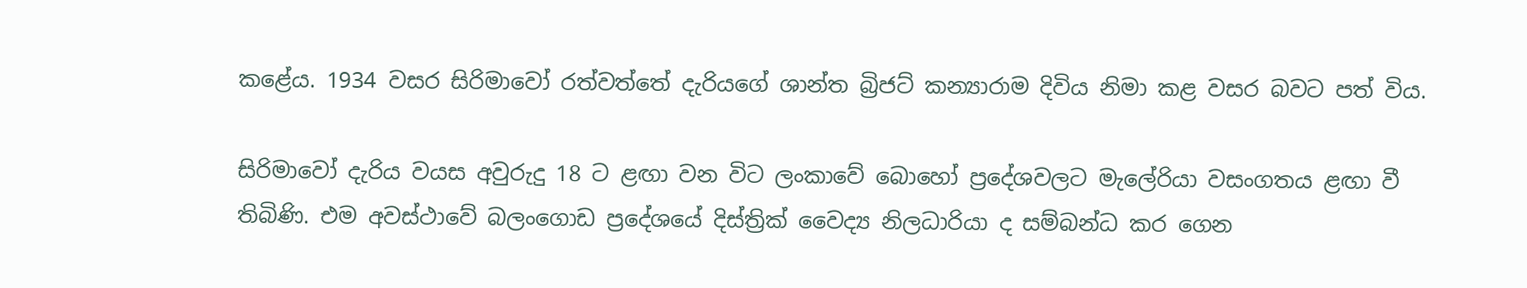කළේය. 1934 වසර සිරිමාවෝ රත්වත්තේ දැරියගේ ශාන්ත බ්‍රිජට්‌ කන්‍යාරාම දිවිය නිමා කළ වසර බවට පත් විය.

සිරිමාවෝ දැරිය වයස අවුරුදු 18 ට ළඟා වන විට ලංකාවේ බොහෝ ප්‍රදේශවලට මැලේරියා වසංගතය ළඟා වී තිබිණි. එම අවස්‌ථාවේ බලංගොඩ ප්‍රදේශයේ දිස්‌ත්‍රික්‌ වෛද්‍ය නිලධාරියා ද සම්බන්ධ කර ගෙන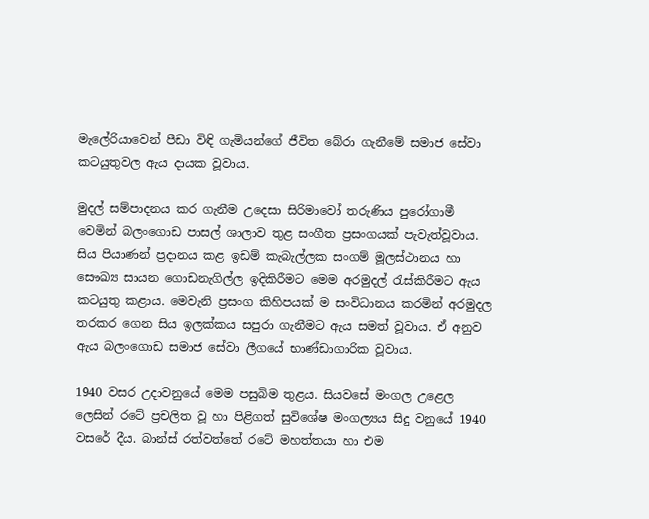මැලේරියාවෙන් පීඩා විඳි ගැමියන්ගේ ජීවිත බේරා ගැනීමේ සමාජ සේවා කටයුතුවල ඇය දායක වූවාය.

මුදල් සම්පාදනය කර ගැනීම උදෙසා සිරිමාවෝ තරුණිය පුරෝගාමී වෙමින් බලංගොඩ පාසල් ශාලාව තුළ සංගීත ප්‍රසංගයක්‌ පැවැත්වූවාය. සිය පියාණන් ප්‍රදානය කළ ඉඩම් කැබැල්ලක සංගම් මූලස්‌ථානය හා සෞඛ්‍ය සායන ගොඩනැගිල්ල ඉදිකිරීමට මෙම අරමුදල් රැස්‌කිරීමට ඇය කටයුතු කළාය. මෙවැනි ප්‍රසංග කිහිපයක්‌ ම සංවිධානය කරමින් අරමුදල තරකර ගෙන සිය ඉලක්‌කය සපුරා ගැනීමට ඇය සමත් වූවාය. ඒ අනුව ඇය බලංගොඩ සමාජ සේවා ලීගයේ භාණ්‌ඩාගාරික වූවාය.

1940 වසර උදාවනුයේ මෙම පසුබිම තුළය. සියවසේ මංගල උළෙල ලෙසින් රටේ ප්‍රචලිත වූ හා පිළිගත් සුවිශේෂ මංගල්‍යය සිදු වනුයේ 1940 වසරේ දීය. බාන්ස්‌ රත්වත්තේ රටේ මහත්තයා හා එම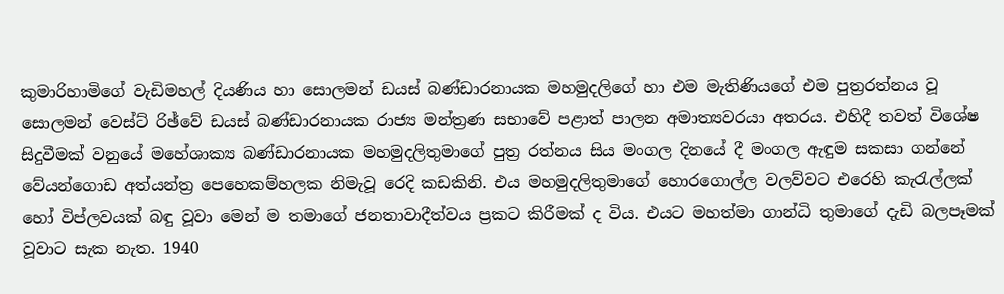කුමාරිහාමිගේ වැඩිමහල් දියණිය හා සොලමන් ඩයස්‌ බණ්‌ඩාරනායක මහමුදලිගේ හා එම මැතිණියගේ එම පුත්‍රරත්නය වූ සොලමන් වෙස්‌ට්‌ රිඡ්වේ ඩයස්‌ බණ්‌ඩාරනායක රාජ්‍ය මන්ත්‍රණ සභාවේ පළාත් පාලන අමාත්‍යවරයා අතරය. එහිදී තවත් විශේෂ සිදුවීමක්‌ වනුයේ මහේශාක්‍ය බණ්‌ඩාරනායක මහමුදලිතුමාගේ පුත්‍ර රත්නය සිය මංගල දිනයේ දී මංගල ඇඳුම සකසා ගන්නේ වේයන්ගොඩ අත්යන්ත්‍ර පෙහෙකම්හලක නිමැවූ රෙදි කඩකිනි. එය මහමුදලිතුමාගේ හොරගොල්ල වලව්වට එරෙහි කැරැල්ලක්‌ හෝ විප්ලවයක්‌ බඳු වූවා මෙන් ම තමාගේ ජනතාවාදීත්වය ප්‍රකට කිරීමක්‌ ද විය. එයට මහත්මා ගාන්ධි තුමාගේ දැඩි බලපෑමක්‌ වූවාට සැක නැත. 1940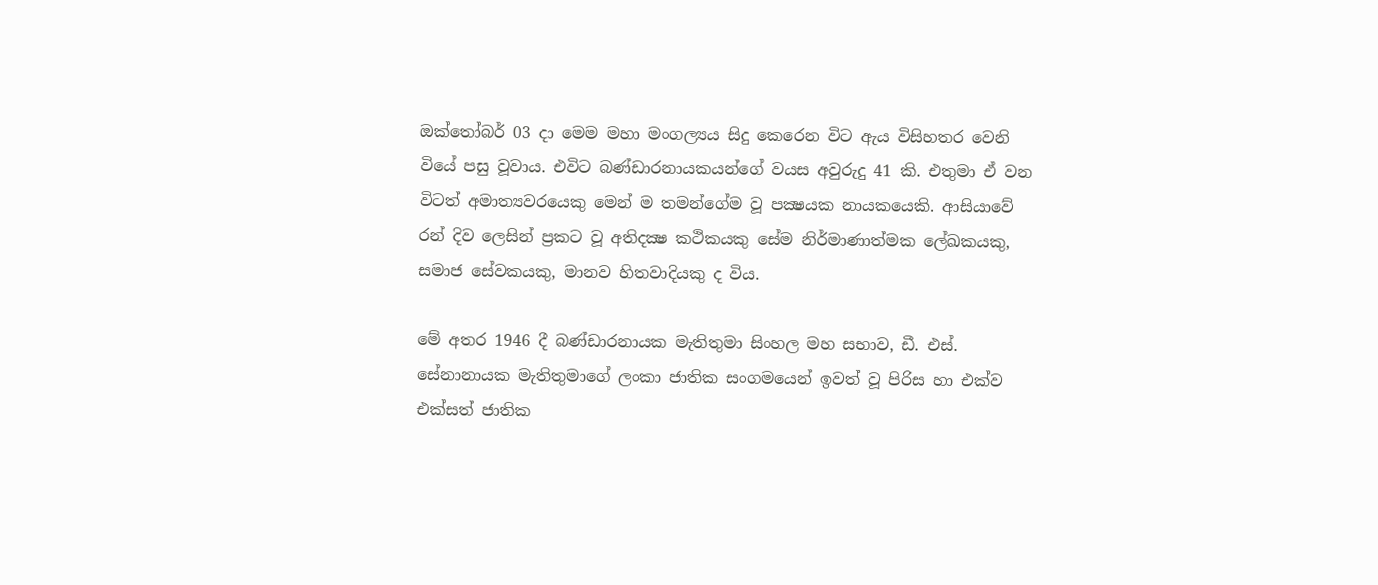ඔක්‌තෝබර් 03 දා මෙම මහා මංගල්‍යය සිදු කෙරෙන විට ඇය විසිහතර වෙනි වියේ පසු වූවාය. එවිට බණ්‌ඩාරනායකයන්ගේ වයස අවුරුදු 41 කි. එතුමා ඒ වන විටත් අමාත්‍යවරයෙකු මෙන් ම තමන්ගේම වූ පක්‍ෂයක නායකයෙකි. ආසියාවේ රන් දිව ලෙසින් ප්‍රකට වූ අතිදක්‍ෂ කථිකයකු සේම නිර්මාණාත්මක ලේඛකයකු, සමාජ සේවකයකු, මානව හිතවාදියකු ද විය.

මේ අතර 1946 දී බණ්‌ඩාරනායක මැතිතුමා සිංහල මහ සභාව, ඩී. එස්‌. සේනානායක මැතිතුමාගේ ලංකා ජාතික සංගමයෙන් ඉවත් වූ පිරිස හා එක්‌ව එක්‌සත් ජාතික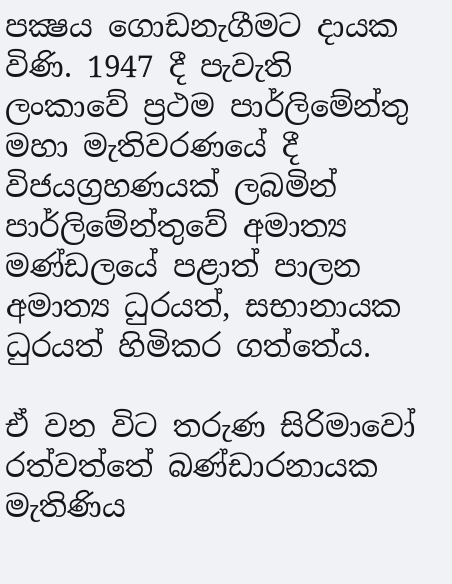පක්‍ෂය ගොඩනැගීමට දායක විණි. 1947 දී පැවැති ලංකාවේ ප්‍රථම පාර්ලිමේන්තු මහා මැතිවරණයේ දී විජයග්‍රහණයක්‌ ලබමින් පාර්ලිමේන්තුවේ අමාත්‍ය මණ්‌ඩලයේ පළාත් පාලන අමාත්‍ය ධුරයත්, සභානායක ධුරයත් හිමිකර ගත්තේය.

ඒ වන විට තරුණ සිරිමාවෝ රත්වත්තේ බණ්‌ඩාරනායක මැතිණිය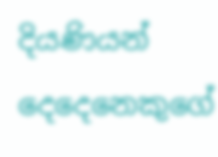දියණියන් දෙදෙනෙකුගේ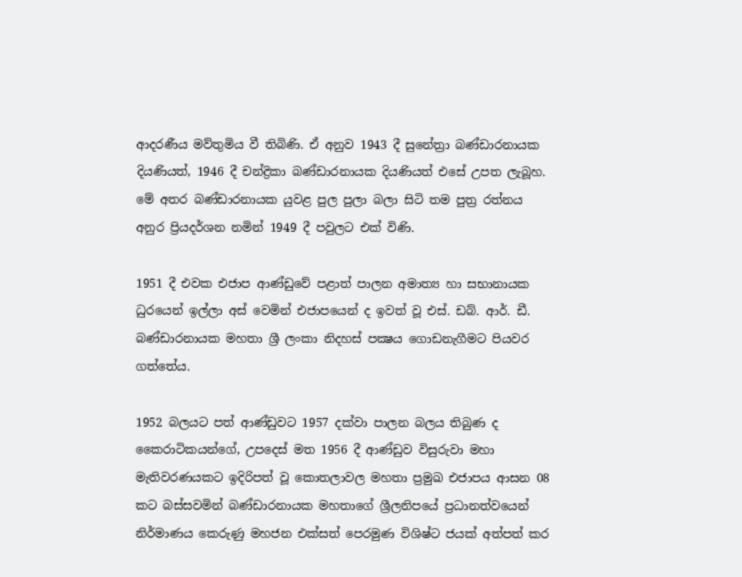ආදරණීය මව්තුමිය වී තිබිණි. ඒ අනුව 1943 දී සුනේත්‍රා බණ්‌ඩාරනායක දියණියත්, 1946 දී චන්ද්‍රිකා බණ්‌ඩාරනායක දියණියත් එසේ උපත ලැබූහ. මේ අතර බණ්‌ඩාරනායක යුවළ පුල පුලා බලා සිටි තම පුත්‍ර රත්නය අනුර ප්‍රියදර්ශන නමින් 1949 දී පවුලට එක්‌ විණි.

1951 දී එවක එජාප ආණ්‌ඩුවේ පළාත් පාලන අමාත්‍ය හා සභානායක ධුරයෙන් ඉල්ලා අස්‌ වෙමින් එජාපයෙන් ද ඉවත් වූ එස්‌. ඩබ්. ආර්. ඩී. බණ්‌ඩාරනායක මහතා ශ්‍රී ලංකා නිදහස්‌ පක්‍ෂය ගොඩනැගීමට පියවර ගත්තේය.

1952 බලයට පත් ආණ්‌ඩුවට 1957 දක්‌වා පාලන බලය තිබුණ ද කෛරාටිකයන්ගේ, උපදෙස්‌ මත 1956 දී ආණ්‌ඩුව විසුරුවා මහා මැතිවරණයකට ඉදිරිපත් වූ කොතලාවල මහතා ප්‍රමුඛ එජාපය ආසන 08 කට බස්‌සවමින් බණ්‌ඩාරනායක මහතාගේ ශ්‍රීලනිපයේ ප්‍රධානත්වයෙන් නිර්මාණය කෙරුණු මහජන එක්‌සත් පෙරමුණ විශිෂ්ට ජයක්‌ අත්පත් කර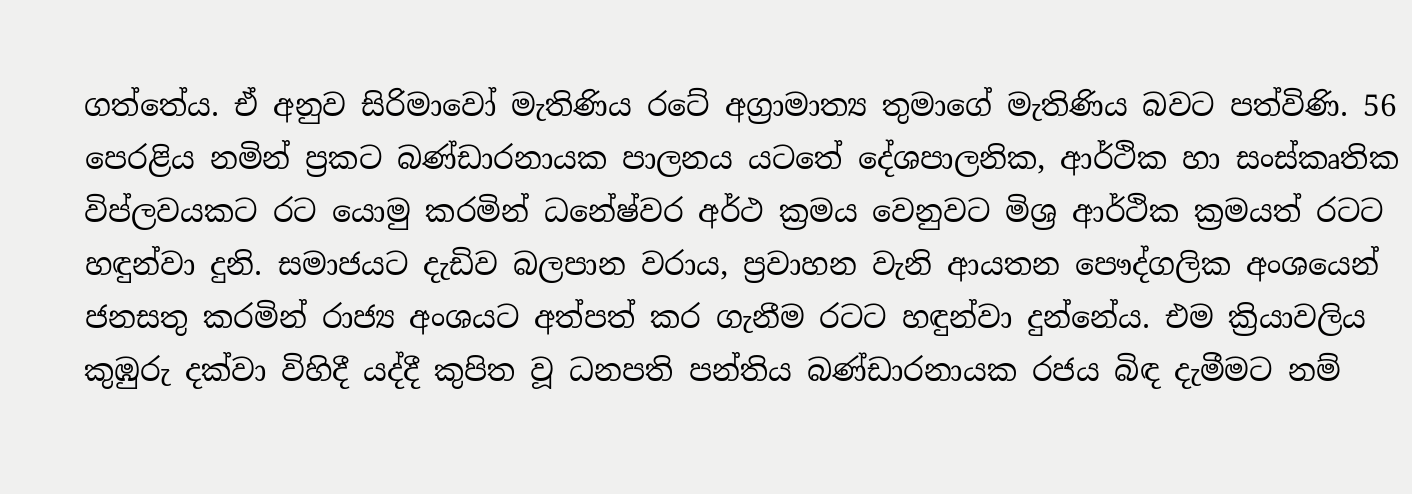ගත්තේය. ඒ අනුව සිරිමාවෝ මැතිණිය රටේ අග්‍රාමාත්‍ය තුමාගේ මැතිණිය බවට පත්විණි. 56 පෙරළිය නමින් ප්‍රකට බණ්‌ඩාරනායක පාලනය යටතේ දේශපාලනික, ආර්ථික හා සංස්‌කෘතික විප්ලවයකට රට යොමු කරමින් ධනේෂ්වර අර්ථ ක්‍රමය වෙනුවට මිශ්‍ර ආර්ථික ක්‍රමයත් රටට හඳුන්වා දුනි. සමාජයට දැඩිව බලපාන වරාය, ප්‍රවාහන වැනි ආයතන පෞද්ගලික අංශයෙන් ජනසතු කරමින් රාජ්‍ය අංශයට අත්පත් කර ගැනීම රටට හඳුන්වා දුන්නේය. එම ක්‍රියාවලිය කුඹුරු දක්‌වා විහිදී යද්දී කුපිත වූ ධනපති පන්තිය බණ්‌ඩාරනායක රජය බිඳ දැමීමට නම්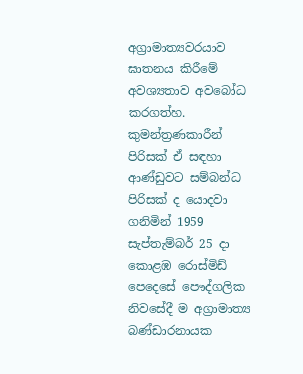අග්‍රාමාත්‍යවරයාව ඝාතනය කිරීමේ අවශ්‍යතාව අවබෝධ කරගත්හ. කුමන්ත්‍රණකාරීන් පිරිසක්‌ ඒ සඳහා ආණ්‌ඩුවට සම්බන්ධ පිරිසක්‌ ද යොදවා ගනිමින් 1959 සැප්තැම්බර් 25 දා කොළඹ රොස්‌මිඩ් පෙදෙසේ පෞද්ගලික නිවසේදී ම අග්‍රාමාත්‍ය බණ්‌ඩාරනායක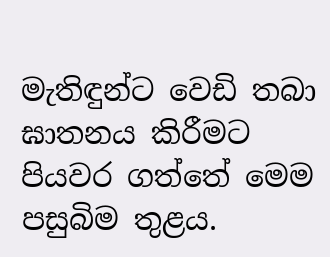මැතිඳුන්ට වෙඩි තබා ඝාතනය කිරීමට පියවර ගත්තේ මෙම පසුබිම තුළය.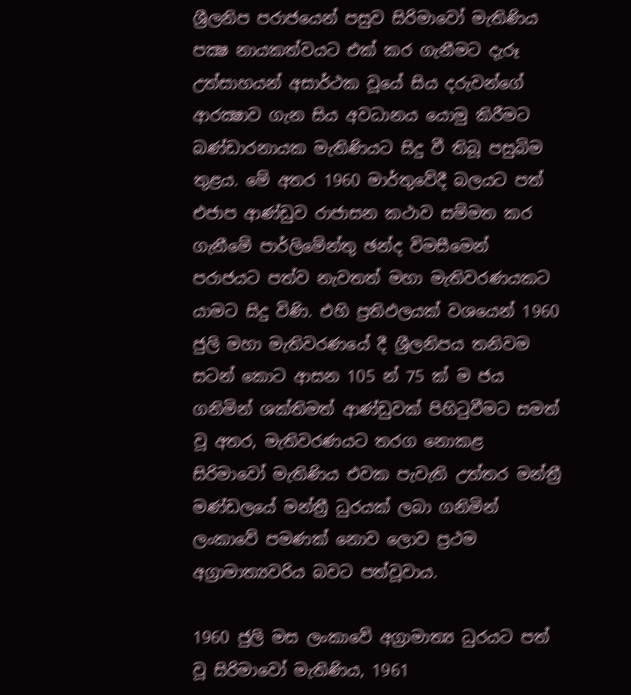ශ්‍රීලනිප පරාජයෙන් පසුව සිරිමාවෝ මැතිණිය පක්‍ෂ නායකත්වයට එක්‌ කර ගැනීමට දැරූ උත්සාහයන් අසාර්ථක වූයේ සිය දරුවන්ගේ ආරක්‍ෂාව ගැන සිය අවධානය යොමු කිරීමට බණ්‌ඩාරනායක මැතිණියට සිදු වී තිබූ පසුබිම තුළය. මේ අතර 1960 මාර්තුවේදී බලයට පත් එජාප ආණ්‌ඩුව රාජාසන කථාව සම්මත කර ගැනීමේ පාර්ලිමේන්තු ඡන්ද විමසීමෙන් පරාජයට පත්ව නැවතත් මහා මැතිවරණයකට යාමට සිදු විණි. එහි ප්‍රතිඵලයක්‌ වශයෙන් 1960 ජුලි මහා මැතිවරණයේ දී ශ්‍රීලනිපය තනිවම සටන් කොට ආසන 105 න් 75 ක්‌ ම ජය ගනිමින් ශක්‌තිමත් ආණ්‌ඩුවක්‌ පිහිටුවීමට සමත් වූ අතර, මැතිවරණයට තරග නොකළ සිරිමාවෝ මැතිණිය එවක පැවැති උත්තර මන්ත්‍රී මණ්‌ඩලයේ මන්ත්‍රී ධුරයක්‌ ලබා ගනිමින් ලංකාවේ පමණක්‌ නොව ලොව ප්‍රථම අග්‍රාමාත්‍යවරිය බවට පත්වූවාය.

1960 ජුලි මස ලංකාවේ අග්‍රාමාත්‍ය ධුරයට පත් වූ සිරිමාවෝ මැතිණිය, 1961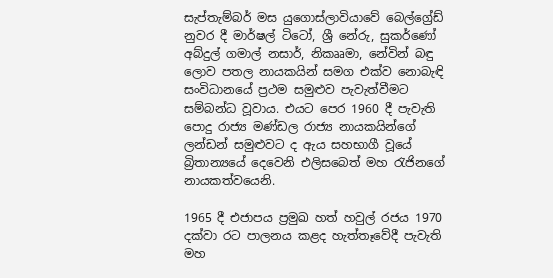සැප්තැම්බර් මස යුගොස්‌ලාවියාවේ බෙල්ග්‍රේඩ් නුවර දී මාර්ෂල් ටිටෝ, ශ්‍රී නේරු, සුකර්ණෝ අබ්දුල් ගමාල් නසාර්, නිකෲමා, නේවින් බඳු ලොව පතල නායකයින් සමග එක්‌ව නොබැඳි සංවිධානයේ ප්‍රථම සමුළුව පැවැත්වීමට සම්බන්ධ වූවාය. එයට පෙර 1960 දී පැවැති පොදු රාජ්‍ය මණ්‌ඩල රාජ්‍ය නායකයින්ගේ ලන්ඩන් සමුළුවට ද ඇය සහභාගී වූයේ බ්‍රිතාන්‍යයේ දෙවෙනි එලිසබෙත් මහ රැජිනගේ නායකත්වයෙනි.

1965 දී එජාපය ප්‍රමුඛ හත් හවුල් රජය 1970 දක්‌වා රට පාලනය කළද හැත්තෑවේදී පැවැති මහ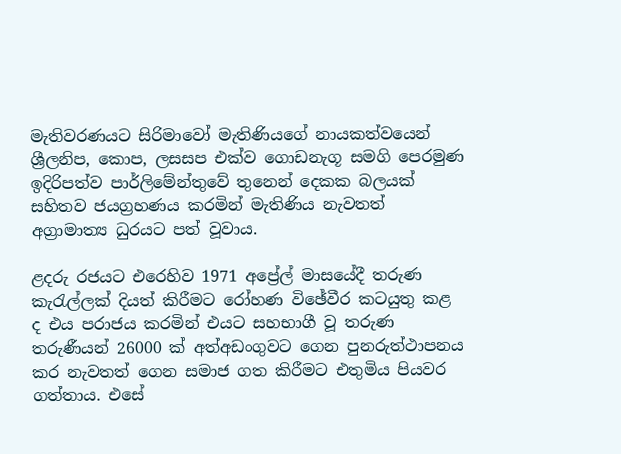මැතිවරණයට සිරිමාවෝ මැතිණියගේ නායකත්වයෙන් ශ්‍රීලනිප, කොප, ලසසප එක්‌ව ගොඩනැගූ සමගි පෙරමුණ ඉදිරිපත්ව පාර්ලිමේන්තුවේ තුනෙන් දෙකක බලයක්‌ සහිතව ජයග්‍රහණය කරමින් මැතිණිය නැවතත් අග්‍රාමාත්‍ය ධුරයට පත් වූවාය.

ළදරු රජයට එරෙහිව 1971 අප්‍රේල් මාසයේදී තරුණ කැරැල්ලක්‌ දියත් කිරීමට රෝහණ විඡේවීර කටයුතු කළ ද එය පරාජය කරමින් එයට සහභාගී වූ තරුණ තරුණීයන් 26000 ක්‌ අත්අඩංගුවට ගෙන පුනරුත්ථාපනය කර නැවතත් ගෙන සමාජ ගත කිරීමට එතුමිය පියවර ගත්තාය. එසේ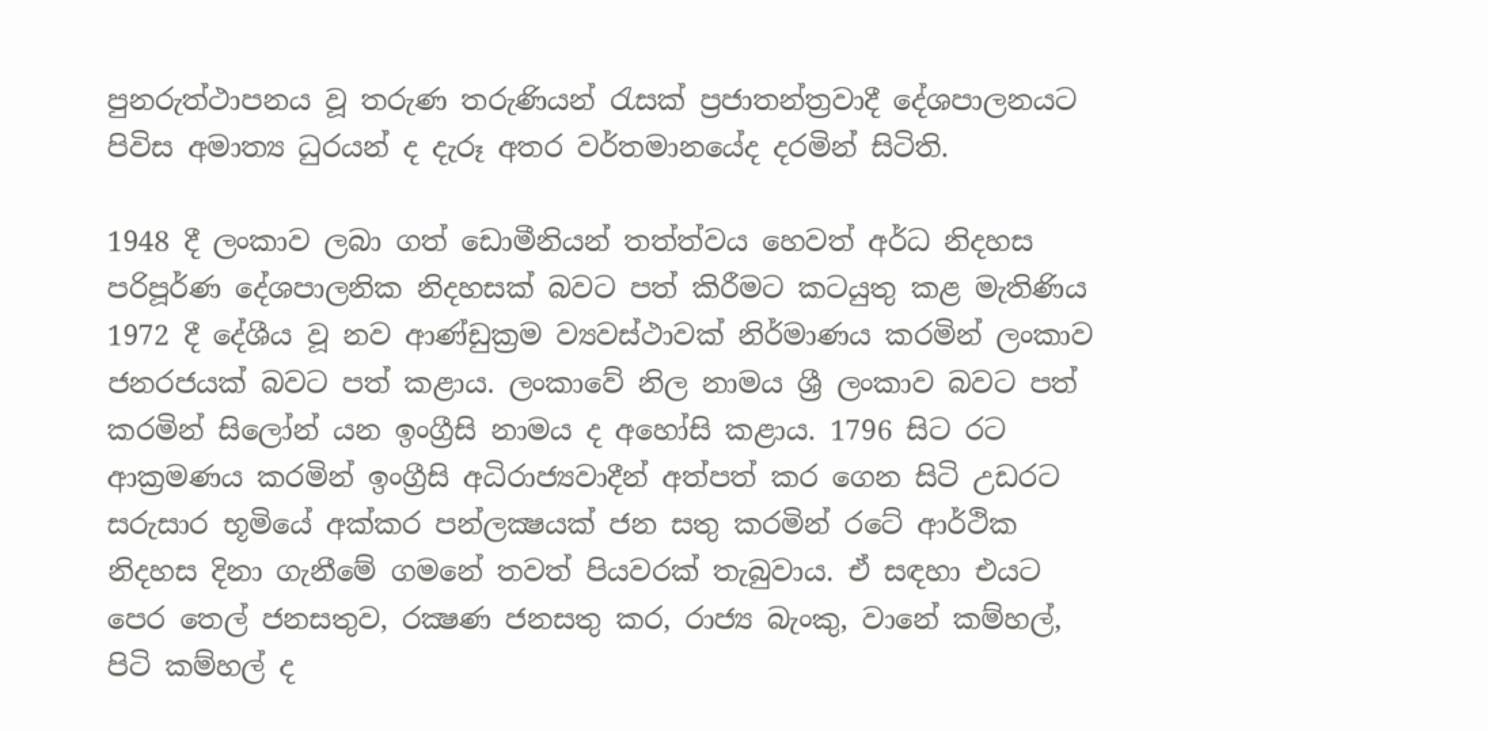පුනරුත්ථාපනය වූ තරුණ තරුණියන් රැසක්‌ ප්‍රජාතන්ත්‍රවාදී දේශපාලනයට පිවිස අමාත්‍ය ධුරයන් ද දැරූ අතර වර්තමානයේද දරමින් සිටිති.

1948 දී ලංකාව ලබා ගත් ඩොමීනියන් තත්ත්වය හෙවත් අර්ධ නිදහස පරිපූර්ණ දේශපාලනික නිදහසක්‌ බවට පත් කිරීමට කටයුතු කළ මැතිණිය 1972 දී දේශීය වූ නව ආණ්‌ඩුක්‍රම ව්‍යවස්‌ථාවක්‌ නිර්මාණය කරමින් ලංකාව ජනරජයක්‌ බවට පත් කළාය. ලංකාවේ නිල නාමය ශ්‍රී ලංකාව බවට පත් කරමින් සිලෝන් යන ඉංග්‍රීසි නාමය ද අහෝසි කළාය. 1796 සිට රට ආක්‍රමණය කරමින් ඉංග්‍රීසි අධිරාජ්‍යවාදීන් අත්පත් කර ගෙන සිටි උඩරට සරුසාර භූමියේ අක්‌කර පන්ලක්‍ෂයක්‌ ජන සතු කරමින් රටේ ආර්ථික නිදහස දිනා ගැනීමේ ගමනේ තවත් පියවරක්‌ තැබුවාය. ඒ සඳහා එයට පෙර තෙල් ජනසතුව, රක්‍ෂණ ජනසතු කර, රාජ්‍ය බැංකු, වානේ කම්හල්, පිටි කම්හල් ද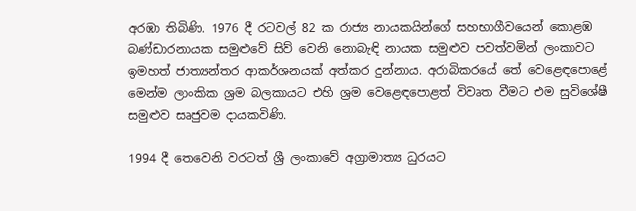අරඹා තිබිණි. 1976 දී රටවල් 82 ක රාජ්‍ය නායකයින්ගේ සහභාගීවයෙන් කොළඹ බණ්‌ඩාරනායක සමුළුවේ සිව් වෙනි නොබැඳි නායක සමුළුව පවත්වමින් ලංකාවට ඉමහත් ජාත්‍යන්තර ආකර්ශනයක්‌ අත්කර දුන්නාය. අරාබිකරයේ තේ වෙළෙඳපොළේ මෙන්ම ලාංකික ශ්‍රම බලකායට එහි ශ්‍රම වෙළෙඳපොළත් විවෘත වීමට එම සුවිශේෂී සමුළුව සෘජුවම දායකවිණි.

1994 දී තෙවෙනි වරටත් ශ්‍රී ලංකාවේ අග්‍රාමාත්‍ය ධුරයට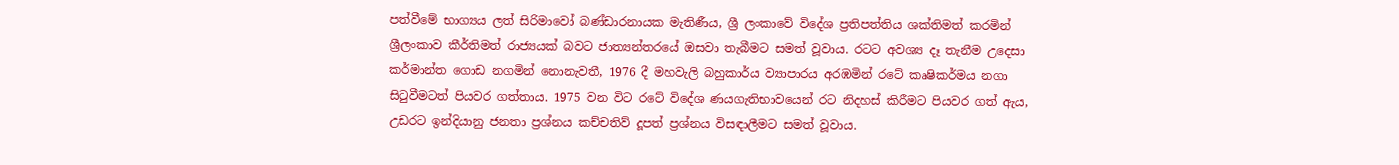පත්වීමේ භාග්‍යය ලත් සිරිමාවෝ බණ්‌ඩාරනායක මැතිණීය, ශ්‍රී ලංකාවේ විදේශ ප්‍රතිපත්තිය ශක්‌තිමත් කරමින් ශ්‍රීලංකාව කීර්තිමත් රාජ්‍යයක්‌ බවට ජාත්‍යන්තරයේ ඔසවා තැබීමට සමත් වූවාය. රටට අවශ්‍ය දෑ තැනීම උදෙසා කර්මාන්ත ගොඩ නගමින් නොනැවතී, 1976 දී මහවැලි බහුකාර්ය ව්‍යාපාරය අරඹමින් රටේ කෘෂිකර්මය නගා සිටුවීමටත් පියවර ගත්තාය. 1975 වන විට රටේ විදේශ ණයගැතිභාවයෙන් රට නිදහස්‌ කිරීමට පියවර ගත් ඇය, උඩරට ඉන්දියානු ජනතා ප්‍රශ්නය කච්චතිව් දූපත් ප්‍රශ්නය විසඳාලීමට සමත් වූවාය.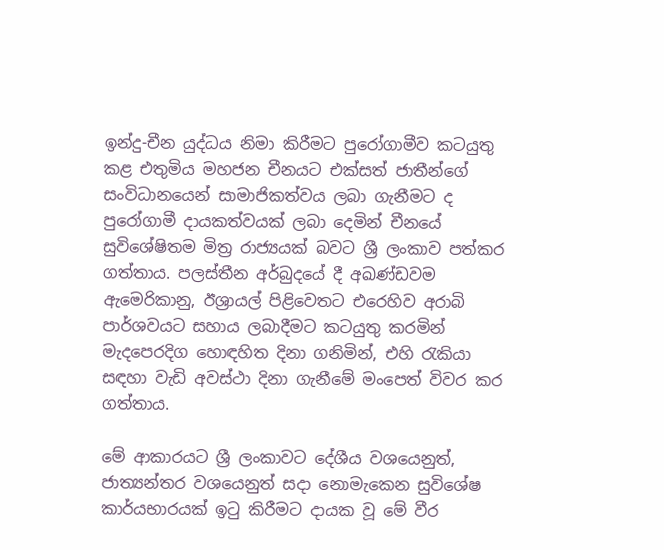ඉන්දු-චීන යුද්ධය නිමා කිරීමට පුරෝගාමීව කටයුතු කළ එතුමිය මහජන චීනයට එක්‌සත් ජාතීන්ගේ සංවිධානයෙන් සාමාජිකත්වය ලබා ගැනීමට ද පුරෝගාමී දායකත්වයක්‌ ලබා දෙමින් චීනයේ සුවිශේෂිතම මිත්‍ර රාජ්‍යයක්‌ බවට ශ්‍රී ලංකාව පත්කර ගත්තාය. පලස්‌තීන අර්බුදයේ දී අඛණ්‌ඩවම ඇමෙරිකානු, ඊශ්‍රායල් පිළිවෙතට එරෙහිව අරාබි පාර්ශවයට සහාය ලබාදීමට කටයුතු කරමින් මැදපෙරදිග හොඳහිත දිනා ගනිමින්, එහි රැකියා සඳහා වැඩි අවස්‌ථා දිනා ගැනීමේ මංපෙත් විවර කර ගත්තාය.

මේ ආකාරයට ශ්‍රී ලංකාවට දේශීය වශයෙනුත්, ජාත්‍යන්තර වශයෙනුත් සදා නොමැකෙන සුවිශේෂ කාර්යභාරයක්‌ ඉටු කිරීමට දායක වූ මේ වීර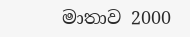මාතාව 2000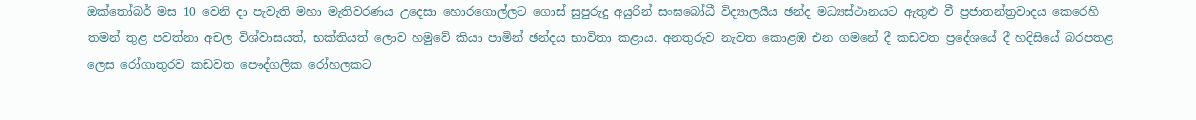ඔක්‌තෝබර් මස 10 වෙනි දා පැවැති මහා මැතිවරණය උදෙසා හොරගොල්ලට ගොස්‌ සුපුරුදු අයුරින් සංඝබෝධී විද්‍යාලයීය ඡන්ද මධ්‍යස්‌ථානයට ඇතුළු වී ප්‍රජාතන්ත්‍රවාදය කෙරෙහි තමන් තුළ පවත්නා අචල විශ්වාසයත්, භක්‌තියත් ලොව හමුවේ කියා පාමින් ඡන්දය භාවිතා කළාය. අනතුරුව නැවත කොළඹ එන ගමනේ දී කඩවත ප්‍රදේශයේ දී හදිසියේ බරපතළ ලෙස රෝගාතුරව කඩවත පෞද්ගලික රෝහලකට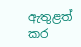ඇතුළත් කර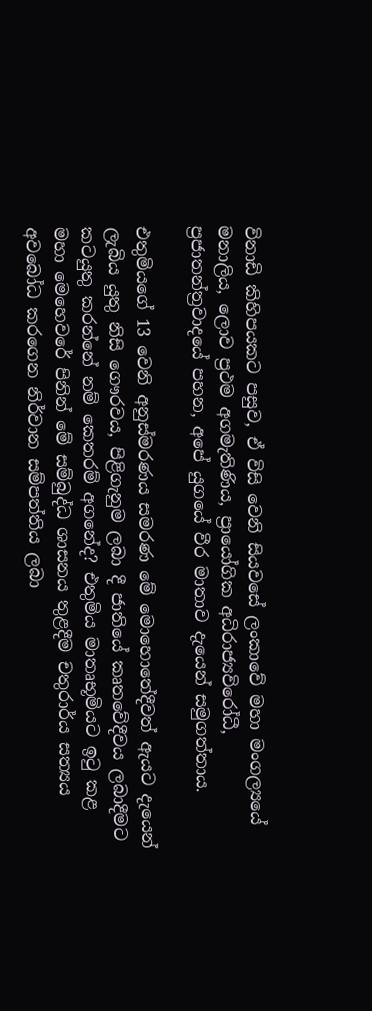විනාඩි කිහිපයකට පසුව, ඒ විසි වෙනි සියවසේ ලංකාවේ මහා මංගල්‍යයේ මනාලිය, ලොව ප්‍රථම අගමැතිණිය, ප්‍රායෝගික අධිරාජ්‍යවිරෝධී, ප්‍රජාතන්ත්‍රවාදයේ පහන, අපේ යුගයේ වීර මාතාව දැයෙන් සමුගත්තාය.

එතුමියගේ 13 වෙනි අනුස්‌මරණය සමරණ මේ මොහොතේදීවත් ඇයට දැයෙන් ලැබිය යුතු නිසි ගෞරවය, පිළිගැනුම ලබා දී ජාතියේ කෘතවේදීවය ලබාදීමට කටයුතු කරන්නේ නම් කෙතරම් අගනේද? එතුමිය මාතෘභූමියට ඉටු කළ මහා මෙහෙවරේ පිනින් මේ සම්බුද්ධ ශාසනය තුළදීම චතුරාර්ය සත්‍යය අවබෝධ කරගෙන නිර්වාන සම්පත්තිය ලබා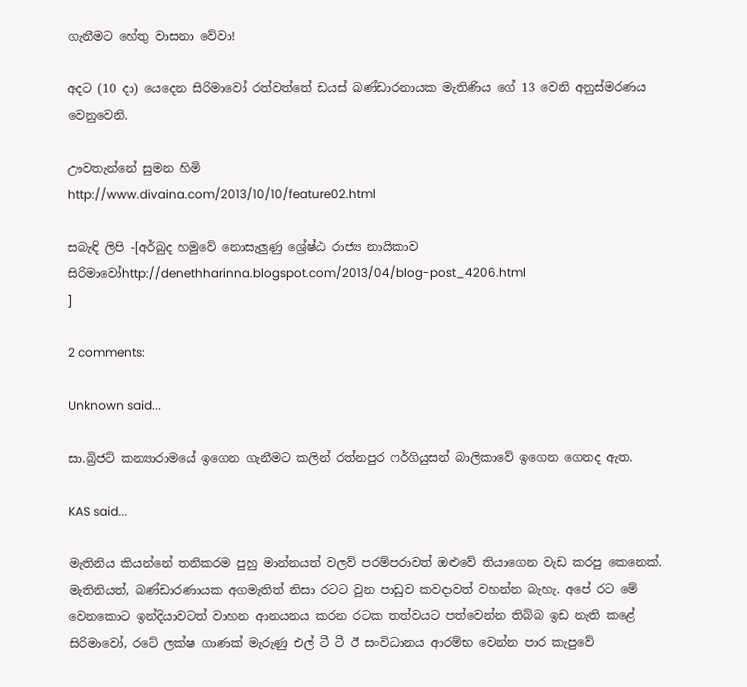ගැනීමට හේතු වාසනා වේවා!

අදට (10 දා) යෙදෙන සිරිමාවෝ රත්වත්තේ ඩයස්‌ බණ්‌ඩාරනායක මැතිණිය ගේ 13 වෙනි අනුස්‌මරණය වෙනුවෙනි.

ඌවතැන්නේ සුමන හිමි
http://www.divaina.com/2013/10/10/feature02.html

සබැඳි ලිපි -[අර්බුද හමුවේ නොසැලුණු ශ්‍රේෂ්ඨ රාජ්‍ය නායිකාව සිරිමාවෝhttp://denethharinna.blogspot.com/2013/04/blog-post_4206.html
]

2 comments:

Unknown said...

සා.බ්‍රිජට් කන්‍යාරාමයේ ඉගෙන ගැනීමට කලින් රත්නපුර ෆර්ගියුසන් බාලිකාවේ ඉගෙන ගෙනද ඇත.

KAS said...

මැතිනිය කියන්නේ තනිකරම පුහු මාන්නයත් වලව් පරම්පරාවත් ඔළුවේ තියාගෙන වැඩ කරපු කෙනෙක්. මැතිනියත්, බණ්ඩාරණායක අගමැතිත් නිසා රටට වුන පාඩුව කවදාවත් වහන්න බැහැ. අපේ රට මේ වෙනකොට ඉන්දියාවටත් වාහන ආනයනය කරන රටක තත්වයට පත්වෙන්න තිබ්බ ඉඩ නැති කළේ සිරිමාවෝ, රටේ ලක්ෂ ගාණක් මැරුණු එල් ටී ටී ඊ සංවිධානය ආරම්භ වෙන්න පාර කැපුවේ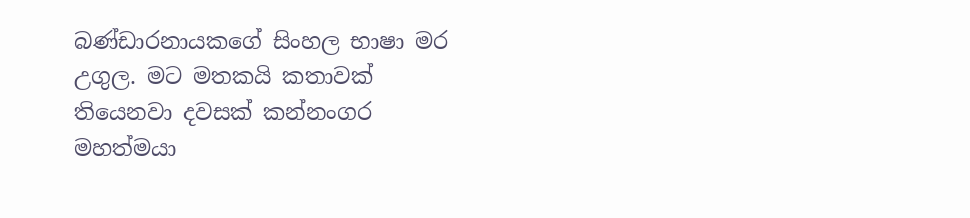බණ්ඩාරනායකගේ සිංහල භාෂා මර උගුල. මට මතකයි කතාවක් තියෙනවා දවසක් කන්නංගර මහත්මයා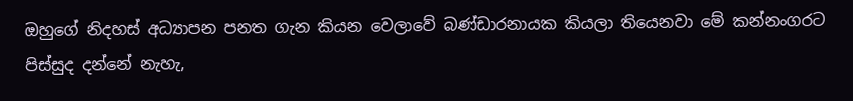ඔහුගේ නිදහස් අධ්‍යාපන පනත ගැන කියන වෙලාවේ බණ්ඩාරනායක කියලා තියෙනවා මේ කන්නංගරට පිස්සුද දන්නේ නැහැ,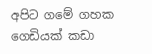අපිට ගමේ ගහක ගෙඩියක් කඩා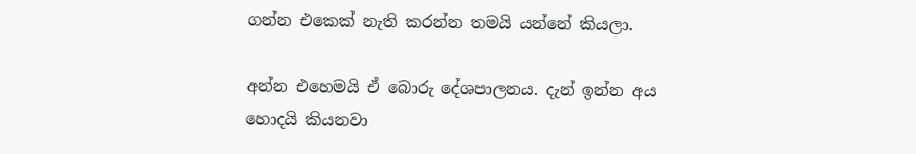ගන්න එකෙක් නැති කරන්න තමයි යන්නේ කියලා.

අන්න එහෙමයි ඒ බොරු දේශපාලනය. දැන් ඉන්න අය හොදයි කියනවා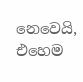නෙවෙයි, එහෙම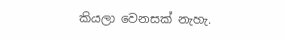කියලා වෙනසක් නැහැ.